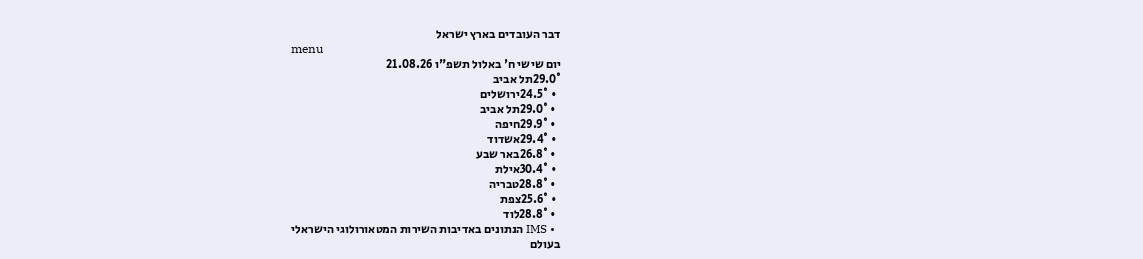דבר העובדים בארץ ישראל
menu
יום שישי ח' באלול תשפ"ו 21.08.26
29.0°תל אביב
  • 24.5°ירושלים
  • 29.0°תל אביב
  • 29.9°חיפה
  • 29.4°אשדוד
  • 26.8°באר שבע
  • 30.4°אילת
  • 28.8°טבריה
  • 25.6°צפת
  • 28.8°לוד
  • IMS הנתונים באדיבות השירות המטאורולוגי הישראלי
בעולם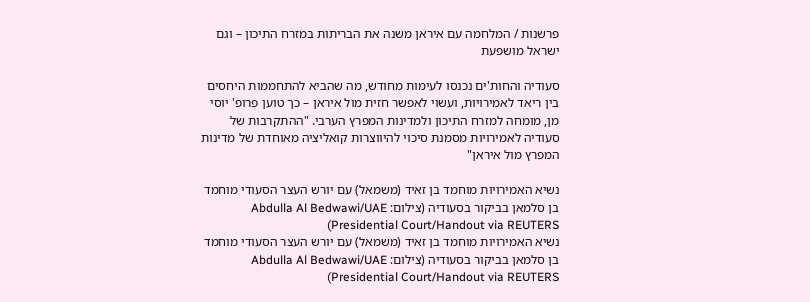פרשנות / המלחמה עם איראן משנה את הבריתות במזרח התיכון – וגם ישראל מושפעת

סעודיה והחות'ים נכנסו לעימות מחודש, מה שהביא להתחממות היחסים בין ריאד לאמירויות, ועשוי לאפשר חזית מול איראן – כך טוען פרופ' יוסי מן, מומחה למזרח התיכון ולמדינות המפרץ הערבי. "ההתקרבות של סעודיה לאמירויות מסמנת סיכוי להיווצרות קואליציה מאוחדת של מדינות המפרץ מול איראן"

נשיא האמירויות מוחמד בן זאיד (משמאל) עם יורש העצר הסעודי מוחמד בן סלמאן בביקור בסעודיה (צילום: Abdulla Al Bedwawi/UAE Presidential Court/Handout via REUTERS)
נשיא האמירויות מוחמד בן זאיד (משמאל) עם יורש העצר הסעודי מוחמד בן סלמאן בביקור בסעודיה (צילום: Abdulla Al Bedwawi/UAE Presidential Court/Handout via REUTERS)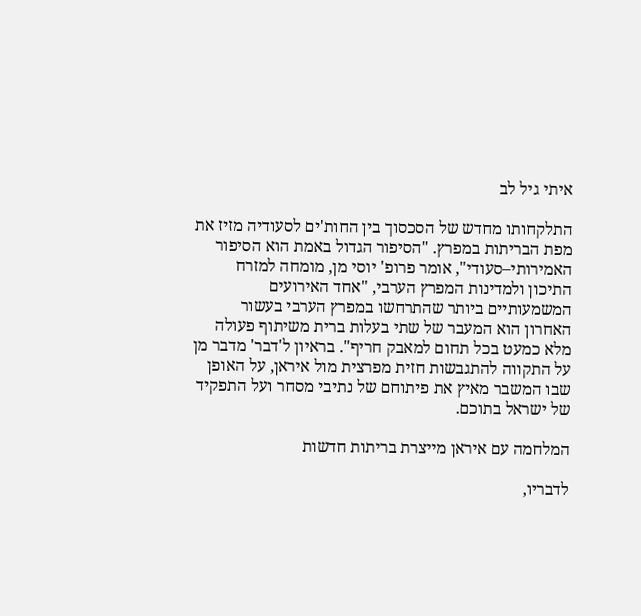איתי גיל לב

התלקחותו מחדש של הסכסוך בין החות'ים לסעודיה מזיז את מפת הבריתות במפרץ. "הסיפור הגדול באמת הוא הסיפור האמירותי–סעודי", אומר פרופ' יוסי מן, מומחה למזרח התיכון ולמדינות המפרץ הערבי, "אחד האירועים המשמעותיים ביותר שהתרחשו במפרץ הערבי בעשור האחרון הוא המעבר של שתי בעלות ברית משיתוף פעולה מלא כמעט בכל תחום למאבק חריף". בראיון ל'דבר' מדבר מן על התקווה להתגבשות חזית מפרצית מול איראן, על האופן שבו המשבר מאיץ את פיתוחם של נתיבי מסחר ועל התפקיד של ישראל בתוכם.

המלחמה עם איראן מייצרת בריתות חדשות

לדבריו,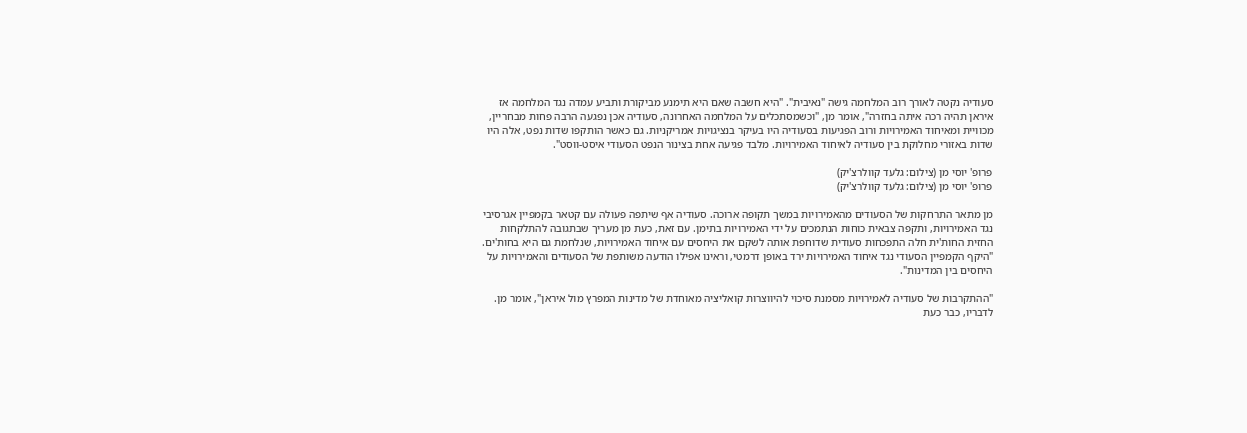סעודיה נקטה לאורך רוב המלחמה גישה "נאיבית". "היא חשבה שאם היא תימנע מביקורת ותביע עמדה נגד המלחמה אז איראן תהיה רכה איתה בחזרה", אומר מן, "וכשמסתכלים על המלחמה האחרונה, סעודיה אכן נפגעה הרבה פחות מבחריין, מכוויית ומאיחוד האמירויות ורוב הפגיעות בסעודיה היו בעיקר בנציגויות אמריקניות. גם כאשר הותקפו שדות נפט, אלה היו שדות באזורי מחלוקת בין סעודיה לאיחוד האמירויות. מלבד פגיעה אחת בצינור הנפט הסעודי איסט-ווסט".

פרופ' יוסי מן (צילום: גלעד קוולרצ'יק)
פרופ' יוסי מן (צילום: גלעד קוולרצ'יק)

מן מתאר התרחקות של הסעודים מהאמירויות במשך תקופה ארוכה. סעודיה אף שיתפה פעולה עם קטאר בקמפיין אגרסיבי נגד האמירויות, ותקפה צבאית כוחות הנתמכים על ידי האמירויות בתימן. עם זאת, כעת מן מעריך שבתגובה להתלקחות החזית החות'ית חלה התפכחות סעודית שדוחפת אותה לשקם את היחסים עם איחוד האמירויות, שנלחמת גם היא בחות'ים. "היקף הקמפיין הסעודי נגד איחוד האמירויות ירד באופן דרמטי, וראינו אפילו הודעה משותפת של הסעודים והאמירויות על היחסים בין המדינות".

"ההתקרבות של סעודיה לאמירויות מסמנת סיכוי להיווצרות קואליציה מאוחדת של מדינות המפרץ מול איראן", אומר מן. לדבריו, כבר כעת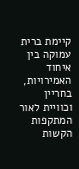קיימת ברית עמוקה בין איחוד האמירויות, בחריין וכוויית לאור המתקפות הקשות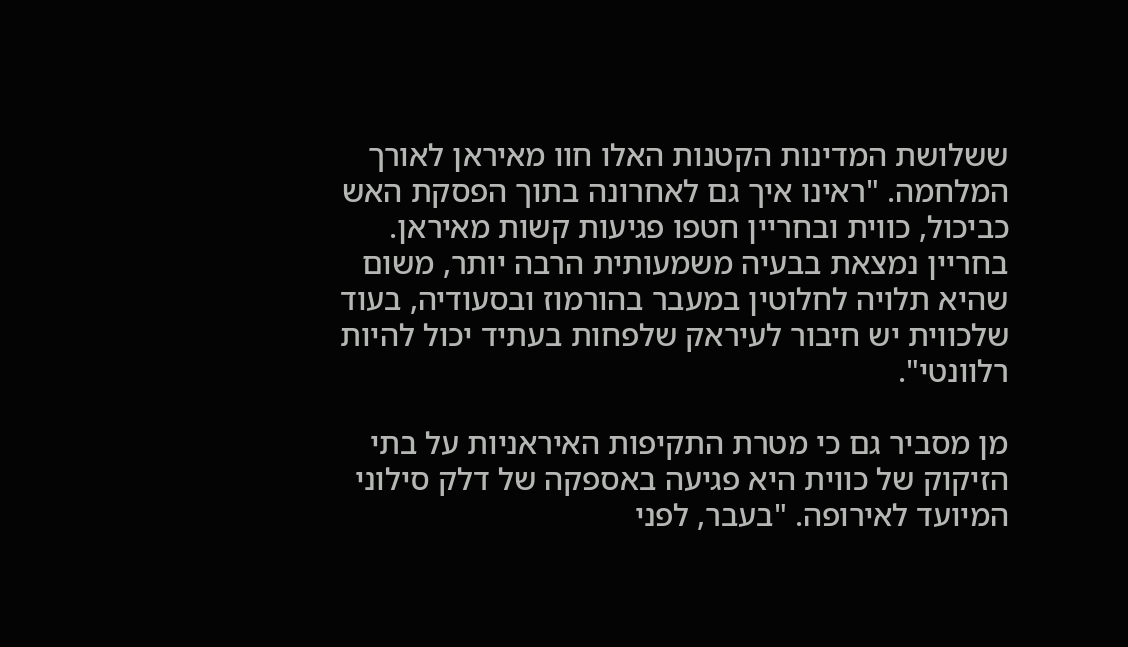ששלושת המדינות הקטנות האלו חוו מאיראן לאורך המלחמה. "ראינו איך גם לאחרונה בתוך הפסקת האש כביכול, כווית ובחריין חטפו פגיעות קשות מאיראן. בחריין נמצאת בבעיה משמעותית הרבה יותר, משום שהיא תלויה לחלוטין במעבר בהורמוז ובסעודיה, בעוד שלכווית יש חיבור לעיראק שלפחות בעתיד יכול להיות רלוונטי".

מן מסביר גם כי מטרת התקיפות האיראניות על בתי הזיקוק של כווית היא פגיעה באספקה של דלק סילוני המיועד לאירופה. "בעבר, לפני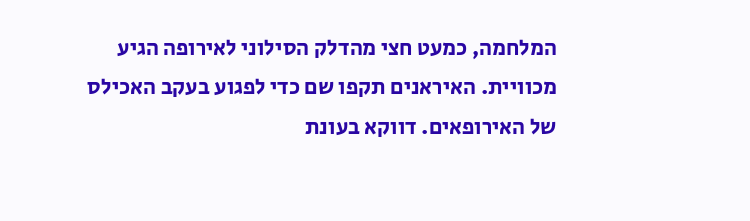המלחמה, כמעט חצי מהדלק הסילוני לאירופה הגיע מכוויית. האיראנים תקפו שם כדי לפגוע בעקב האכילס של האירופאים. דווקא בעונת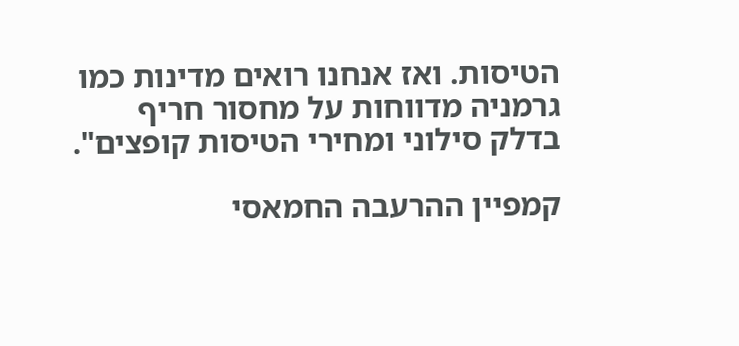הטיסות. ואז אנחנו רואים מדינות כמו גרמניה מדווחות על מחסור חריף בדלק סילוני ומחירי הטיסות קופצים".

קמפיין ההרעבה החמאסי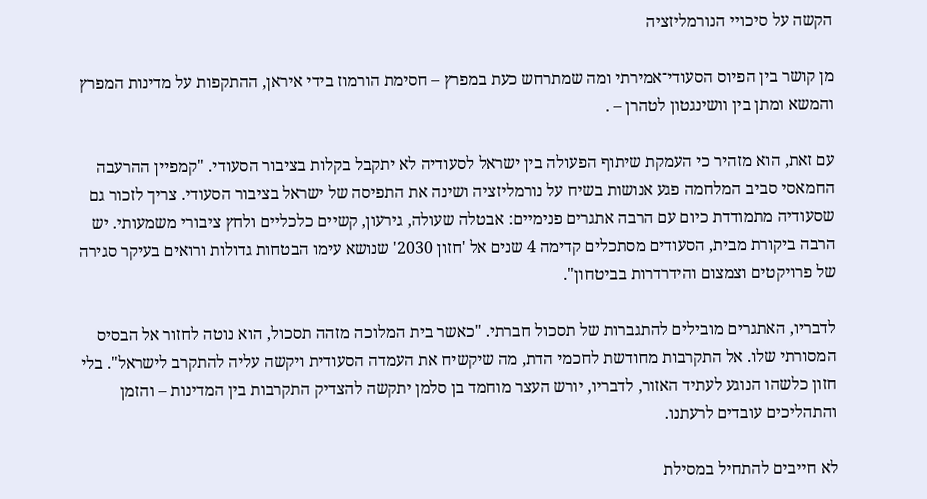הקשה על סיכויי הנורמליזציה

מן קושר בין הפיוס הסעודי־אמירתי ומה שמתרחש כעת במפרץ – חסימת הורמוז בידי איראן, ההתקפות על מדינות המפרץ והמשא ומתן בין וושינגטון לטהרן – .

עם זאת, הוא מזהיר כי העמקת שיתוף הפעולה בין ישראל לסעודיה לא יתקבל בקלות בציבור הסעודי. "קמפיין ההרעבה החמאסי סביב המלחמה פגע אנושות בשיח על נורמליזציה ושינה את התפיסה של ישראל בציבור הסעודי. צריך לזכור גם שסעודיה מתמודדת כיום עם הרבה אתגרים פנימיים: אבטלה שעולה, גירעון, קשיים כלכליים ולחץ ציבורי משמעותי. יש הרבה ביקורת מבית, הסעודים מסתכלים קדימה 4 שנים אל 'חזון 2030' שנושא עימו הבטחות גדולות ורואים בעיקר סגירה של פרויקטים וצמצום והידרדרות בביטחון".

לדבריו, האתגרים מובילים להתגברות של תסכול חברתי. "כאשר בית המלוכה מזהה תסכול, הוא נוטה לחזור אל הבסיס המסורתי שלו. אל התקרבות מחודשת לחכמי הדת, מה שיקשיח את העמדה הסעודית ויקשה עליה להתקרב לישראל". בלי חזון כלשהו הנוגע לעתיד האזור, לדבריו, יורש העצר מוחמד בן סלמן יתקשה להצדיק התקרבות בין המדינות – והזמן והתהליכים עובדים לרעתנו.

לא חייבים להתחיל במסילת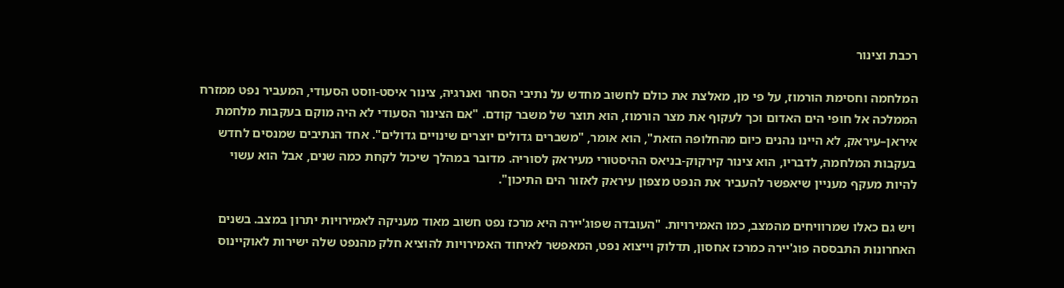רכבת וצינור

המלחמה וחסימת הורמוז, על פי מן, מאלצת את כולם לחשוב מחדש על נתיבי הסחר ואנרגיה, צינור איסט-ווסט הסעודי, המעביר נפט ממזרח הממלכה אל חופי הים האדום וכך לעקוף את מצר הורמוז, הוא תוצר של משבר קודם. "אם הצינור הסעודי לא היה מוקם בעקבות מלחמת איראן–עיראק, לא היינו נהנים כיום מהחלופה הזאת", הוא אומר, "משברים גדולים יוצרים שינויים גדולים". אחד הנתיבים שמנסים לחדש בעקבות המלחמה, לדבריו, הוא צינור קירקוק-בניאס ההיסטורי מעיראק לסוריה. מדובר במהלך שיכול לקחת כמה שנים, אבל הוא עשוי להיות מעקף מעניין שיאפשר להעביר את הנפט מצפון עיראק לאזור הים התיכון".

ויש גם כאלו שמרוויחים מהמצב, כמו האמירויות. "העובדה שפוג'יירה היא מרכז נפט חשוב מאוד מעניקה לאמירויות יתרון במצב. בשנים האחרונות התבססה פוג'יירה כמרכז אחסון, תדלוק וייצוא נפט, המאפשר לאיחוד האמירויות להוציא חלק מהנפט שלה ישירות לאוקיינוס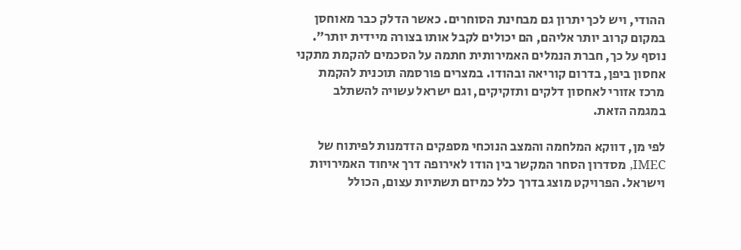ההודי, ויש לכך יתרון גם מבחינת הסוחרים. כאשר הדלק כבר מאוחסן במקום קרוב יותר אליהם, הם יכולים לקבל אותו בצורה מיידית יותר". נוסף על כך, חברת הנמלים האמירותית חתמה על הסכמים להקמת מתקני אחסון ביפן, בדרום קוריאה ובהודו. במצרים פורסמה תוכנית להקמת מרכז אזורי לאחסון דלקים ותזקיקים, וגם ישראל עשויה להשתלב במגמה הזאת.

לפי מן, דווקא המלחמה והמצב הנוכחי מספקים הזדמנות לפיתוח של IMEC, מסדרון הסחר המקשר בין הודו לאירופה דרך איחוד האמירויות וישראל. הפרויקט מוצג בדרך כלל כמיזם תשתיות עצום, הכולל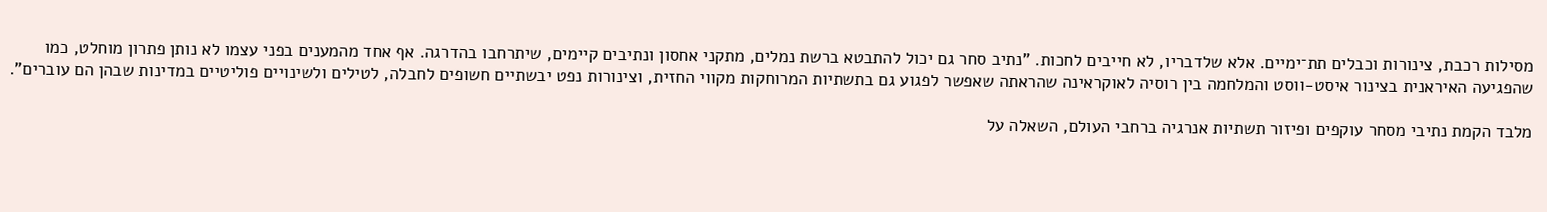מסילות רכבת, צינורות וכבלים תת־ימיים. אלא שלדבריו, לא חייבים לחכות. "נתיב סחר גם יכול להתבטא ברשת נמלים, מתקני אחסון ונתיבים קיימים, שיתרחבו בהדרגה. אף אחד מהמענים בפני עצמו לא נותן פתרון מוחלט, כמו שהפגיעה האיראנית בצינור איסט-ווסט והמלחמה בין רוסיה לאוקראינה שהראתה שאפשר לפגוע גם בתשתיות המרוחקות מקווי החזית, וצינורות נפט יבשתיים חשופים לחבלה, לטילים ולשינויים פוליטיים במדינות שבהן הם עוברים".

מלבד הקמת נתיבי מסחר עוקפים ופיזור תשתיות אנרגיה ברחבי העולם, השאלה על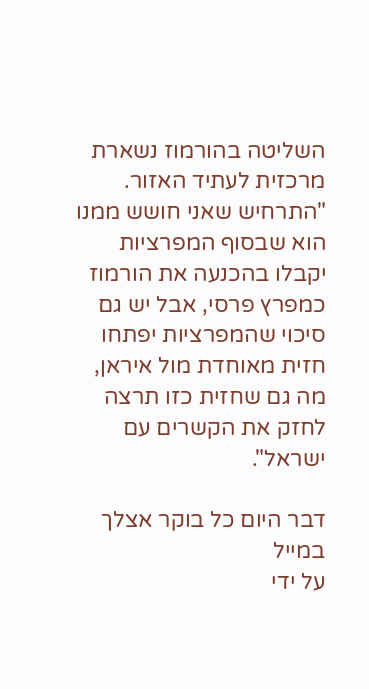השליטה בהורמוז נשארת מרכזית לעתיד האזור. "התרחיש שאני חושש ממנו הוא שבסוף המפרציות יקבלו בהכנעה את הורמוז כמפרץ פרסי, אבל יש גם סיכוי שהמפרציות יפתחו חזית מאוחדת מול איראן, מה גם שחזית כזו תרצה לחזק את הקשרים עם ישראל".

דבר היום כל בוקר אצלך במייל
על ידי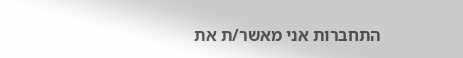התחברות אני מאשר/ת את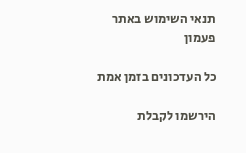תנאי השימוש באתר
פעמון

כל העדכונים בזמן אמת

הירשמו לקבלת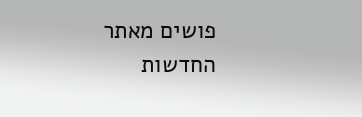פושים מאתר החדשות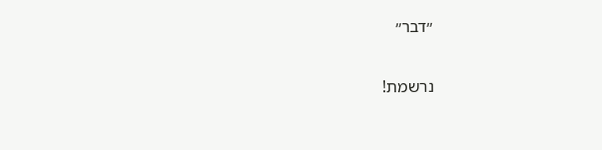״דבר״

נרשמת!